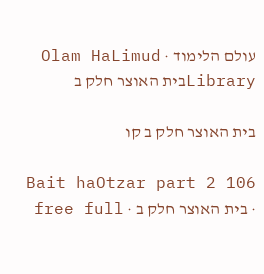עולם הלימוד · Olam HaLimud
Libraryבית האוצר חלק ב

בית האוצר חלק ב קו

Bait haOtzar part 2 106 · בית האוצר חלק ב · free full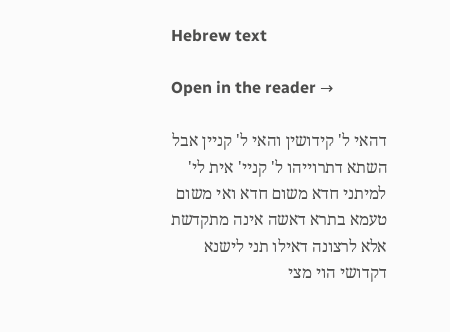Hebrew text

Open in the reader →

דהאי ל' קידושין והאי ל' קניין אבל השתא דתרוייהו ל' קניי' אית לי' למיתני חדא משום חדא ואי משום טעמא בתרא דאשה אינה מתקדשת אלא לרצונה דאילו תני לישנא דקדושי הוי מצי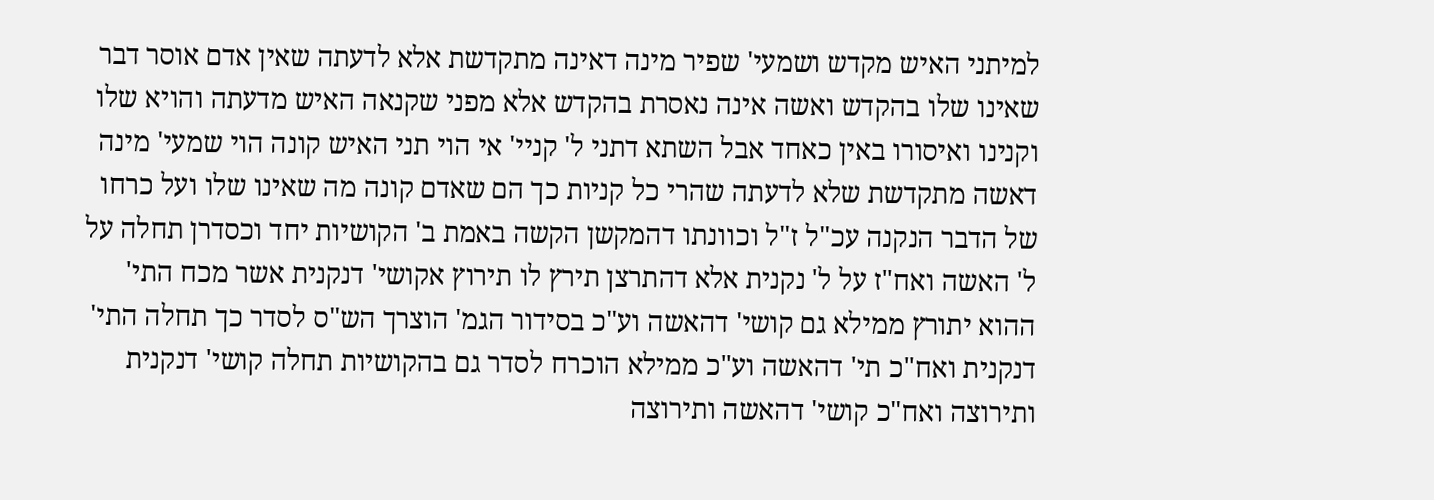למיתני האיש מקדש ושמעי' שפיר מינה דאינה מתקדשת אלא לדעתה שאין אדם אוסר דבר שאינו שלו בהקדש ואשה אינה נאסרת בהקדש אלא מפני שקנאה האיש מדעתה והויא שלו וקנינו ואיסורו באין כאחד אבל השתא דתני ל' קניי' אי הוי תני האיש קונה הוי שמעי' מינה דאשה מתקדשת שלא לדעתה שהרי כל קניות כך הם שאדם קונה מה שאינו שלו ועל כרחו של הדבר הנקנה עכ"ל ז"ל וכוונתו דהמקשן הקשה באמת ב' הקושיות יחד וכסדרן תחלה על ל' האשה ואח"ז על ל' נקנית אלא דהתרצן תירץ לו תירוץ אקושי' דנקנית אשר מכח התי' ההוא יתורץ ממילא גם קושי' דהאשה וע"כ בסידור הגמ' הוצרך הש"ס לסדר כך תחלה התי' דנקנית ואח"כ תי' דהאשה וע"כ ממילא הוכרח לסדר גם בהקושיות תחלה קושי' דנקנית ותירוצה ואח"כ קושי' דהאשה ותירוצה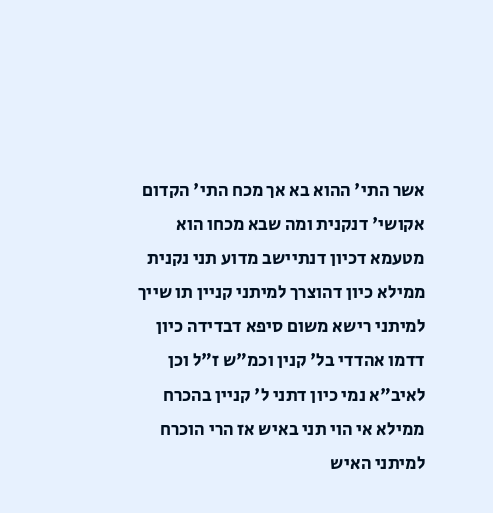אשר התי' ההוא בא אך מכח התי' הקדום אקושי' דנקנית ומה שבא מכחו הוא מטעמא דכיון דנתיישב מדוע תני נקנית ממילא כיון דהוצרך למיתני קניין תו שייך למיתני רישא משום סיפא דבדידה כיון דדמו אהדדי בל' קנין וכמ"ש ז"ל וכן לאיב"א נמי כיון דתני ל' קניין בהכרח ממילא אי הוי תני באיש אז הרי הוכרח למיתני האיש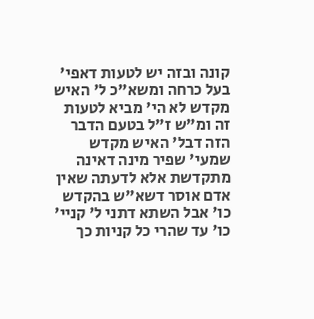קונה ובזה יש לטעות דאפי' בעל כרחה ומשא"כ ל' האיש מקדש לא הי' מביא לטעות זה ומ"ש ז"ל בטעם הדבר הזה דבל' האיש מקדש שמעי' שפיר מינה דאינה מתקדשת אלא לדעתה שאין אדם אוסר דשא"ש בהקדש כו' אבל השתא דתני ל' קניי' כו' עד שהרי כל קניות כך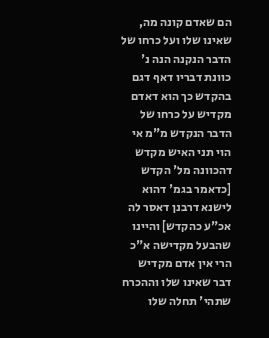הם שאדם קונה מה, שאינו שלו ועל כרחו של הדבר הנקנה הנה נ' כוונת דבריו דאף דגם בהקדש כך הוא דאדם מקדיש על כרחו של הדבר הנקדש מ"מ אי הוי תני האיש מקדש דהכוונה מל' הקדש [כדאמר בגמ' דהוא לישנא דרבנן דאסר לה אכ"ע כהקדש] והיינו שהבעל מקדישה א"כ הרי אין אדם מקדיש דבר שאינו שלו וההכרח שתהי' תחלה שלו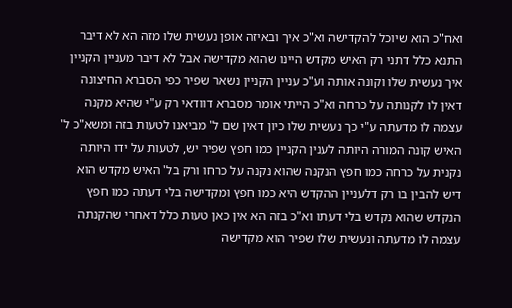ואח"כ הוא שיוכל להקדישה וא"כ איך ובאיזה אופן נעשית שלו מזה הא לא דיבר התנא כלל דתני רק האיש מקדש היינו שהוא מקדישה אבל לא דיבר מעניין הקניין איך נעשית שלו וקונה אותה וע"כ עניין הקניין נשאר שפיר כפי הסברא החיצונה דאין לו לקנותה על כרחה וא"כ הייתי אומר מסברא דוודאי רק ע"י שהיא מקנה עצמה לו מדעתה ע"י כך נעשית שלו כיון דאין שם ל' מביאנו לטעות בזה ומשא"כ ל' האיש קונה המורה היותה לענין הקניין כמו חפץ שפיר יש, לטעות על ידו היותה נקנית על כרחה כמו חפץ הנקנה שהוא נקנה על כרחו ורק בל' האיש מקדש הוא דיש להבין בו רק דלעניין ההקדש היא כמו חפץ ומקדישה בלי דעתה כמו חפץ הנקדש שהוא נקדש בלי דעתו וא"כ בזה הא אין כאן טעות כלל דאחרי שהקנתה עצמה לו מדעתה ונעשית שלו שפיר הוא מקדישה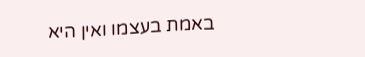באמת בעצמו ואין היא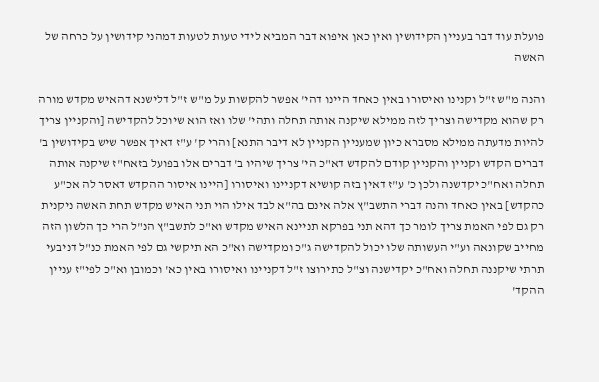פועלת עוד דבר בעניין הקידושין ואין כאן איפוא דבר המביא לידי טעות לטעות דמהני קידושין על כרחה של האשה

והנה מ"ש ז"ל וקנינו ואיסורו באין כאחד היינו דהי' אפשר להקשות על מ"ש ז"ל דלישנא דהאיש מקדש מורה רק שהוא מקדישה וצריך לזה ממילא שיקנה אותה תחלה ותהי' שלו ואז הוא שיוכל להקדישה [והקניין צריך להיות מדעתה ממילא מסברא כיון שמעניין הקניין לא דיבר התנא] והרי ק' ע"ז דאיך אפשר שיש בקידושין ב' דברים הקדש וקניין והקניין קודם להקדש דא"כ הי' צריך שיהיו ב' דברים אלו בפועל בזאח"ז שיקנה אותה תחלה ואח"כ יקדשנה ולכן כ' ע"ז דאין בזה קושיא דקניינו ואיסורו [היינו איסור ההקדש דאסר לה אכ"ע כהקדש] באין כאחד והנה דברי התשב"ץ אלה אינם בה"א לבד אילו הוי תני האיש מקדש תחת האשה ניקנית רק גם לפי האמת צריך לומר כך דהא תני בפרקא תניינא האיש מקדש וא"כ לתשב"ץ הנ"ל הרי כך הלשון הזה מחייב שקונאה וע"י העשותה שלו יכול להקדישה ג"כ ומקדישה וא"כ הא תיקשי גם לפי האמת כנ"ל דניבעי תרתי שיקננה תחלה ואח"כ יקדישנה וצ"ל כתירוצו ז"ל דקניינו ואיסורו באין כא' וכמובן וא"כ לפי"ז עניין ההקד'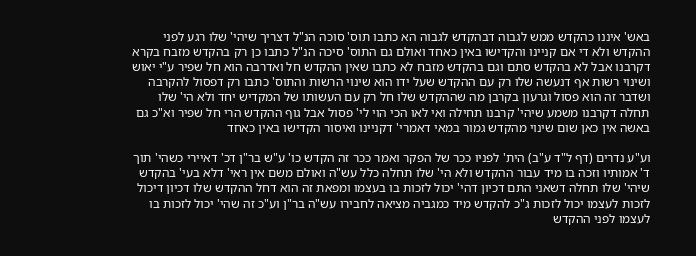באש' איננו כהקדש ממש לגבוה דבהקדש לגבוה הא כתבו תוס' סוכה הנ"ל דצריך שיהי' שלו רגע לפני ההקדש ולא די אם קניינו והקדישו באין כאחד ואולם גם התוס' סיכה הנ"ל כתבו כן רק בהקדש מזבח בקרא דקרבנו אבל לא בהקדש סתם וגם בהקדש מזבח לא כתבו שאין ההקדש חל ואדרבה הוא חל שפיר ע"י יאוש ושינוי רשות אף דנעשה שלו רק עם ההקדש שעל ידו הוא שינוי הרשות והתוס' כתבו רק דפסול להקרבה ושדבר זה הוא פסול וגרעון בקרבן מה שההקדש שלו חל רק עם העשותו של המקדיש יחד ולא הי' שלו תחלה דקרבנו משמע שיהי' קרבנו תחילה ואי לאו הכי הוי לי' פסול אבל גוף ההקדש הרי חל שפיר וא"כ גם באשה אין כאן שום שינוי מהקדש גמור במאי דאמרי' דקניינו ואיסור הקדישו באין כאחד

וע"ע נדרים (דף ל"ד ע"ב) הית' לפניו ככר של הפקר ואמר ככר זה הקדש כו' ע"ש בר"ן דכ' דאיירי כשהי' תוך ד' אמותיו וזכה בו מיד עבור ההקדש ולא הי' שלו תחלה כלל עש"ה ואולם משם אין ראי' דלא בעי' בהקדש שיהי' שלו תחלה דשאני התם דכיון דהי' יכול לזכות בו בעצמו ומפאת זה הוא דחל ההקדש שלו דכיון דיכול לזכות לעצמו יכול לזכות ג"כ להקדש מיד כמגביה מציאה לחבירו עש"ה בר"ן וע"כ זה שהי' יכול לזכות בו לעצמו לפני ההקדש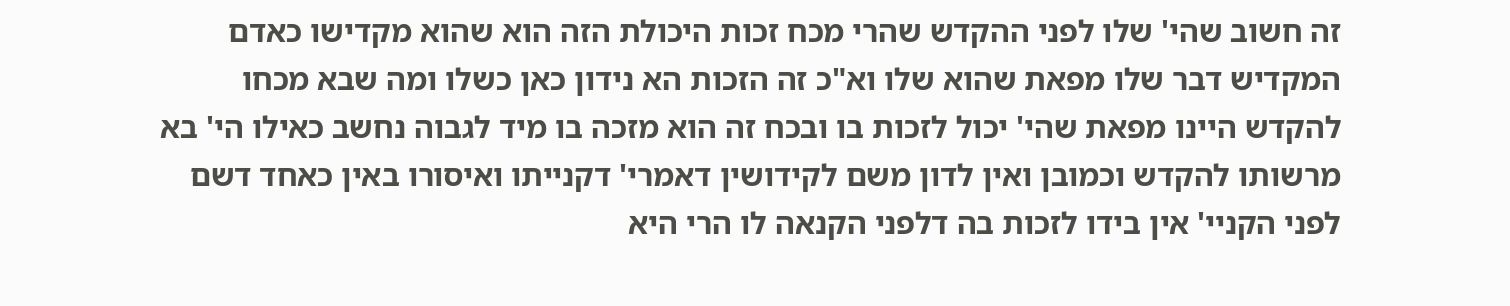זה חשוב שהי' שלו לפני ההקדש שהרי מכח זכות היכולת הזה הוא שהוא מקדישו כאדם המקדיש דבר שלו מפאת שהוא שלו וא"כ זה הזכות הא נידון כאן כשלו ומה שבא מכחו להקדש היינו מפאת שהי' יכול לזכות בו ובכח זה הוא מזכה בו מיד לגבוה נחשב כאילו הי' בא מרשותו להקדש וכמובן ואין לדון משם לקידושין דאמרי' דקנייתו ואיסורו באין כאחד דשם לפני הקניי' אין בידו לזכות בה דלפני הקנאה לו הרי היא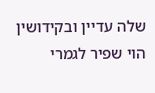שלה עדיין ובקידושין הוי שפיר לגמרי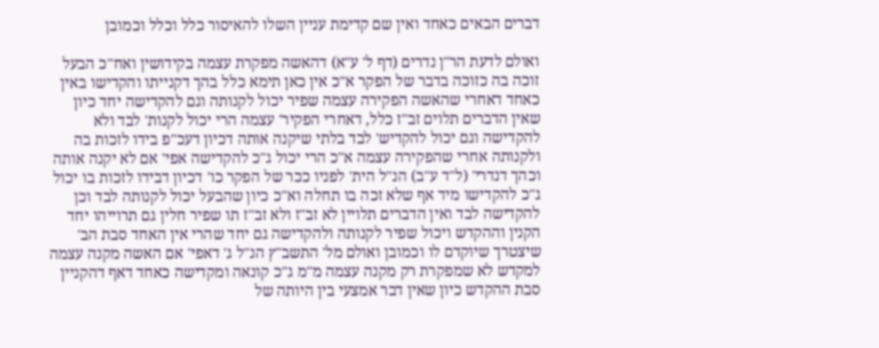דברים הבאים כאחד ואין שם קדימת עניין השלו להאיסור כלל וכלל וכמובן

ואולם לדעת הר"ן נדרים (דף ל' ע"א) דהאשה מפקרת עצמה בקידושין ואח"כ הבעל זוכה בה כזוכה בדבר של הפקר א"כ אין כאן תימא כלל בהך דקנייתו והקדישו באין כאחד דאחרי שהאשה הפקירה עצמה שפיר יכול לקנותה וגם להקדישה יחד כיון שאין הדברים תלוים זב"ז כלל, דאחרי הפקיר' עצמה הרי יכול לקנות' לבד ולא להקדישה וגם יכול להקדיש' לבד בלתי שיקנה אותה דכיון דעכ"פ בידו לזכות בה ולקנותה אחרי שהפקירה עצמה א"כ הרי יכול ג"כ להקדישה אפי' אם לא יקנה אותה וכהך דנדרי' (ל"ד ע"ב) הנ"ל הית' לפניו ככר של הפקר כו' דכיון דבידו לזכות בו יכול ג"כ להקדישו מיד אף שלא זכה בו תחלה וא"כ כיון שהבעל יכול לקנותה לבד וכן להקדישה לבד ואין הדברים תלויין לא זב"ז ולא זב"ז תו שפיר חלין גם תרוייהו יחד הקנין וההקדש ויכול שפיר לקנותה ולהקדישה גם יחד שהרי אין האחד סבת הב' שיצטרך שיוקדם לו וכמובן ואולם מל' התשב"ץ הנ"ל ג' דאפי' אם האשה מקנה עצמה למקדש לא שמפקרת רק מקנה עצמה מ"מ ג"כ קונאה ומקדישה כאחד דאף דהקניין סבת ההקדש כיון שאין דבר אמצעי בין היותה של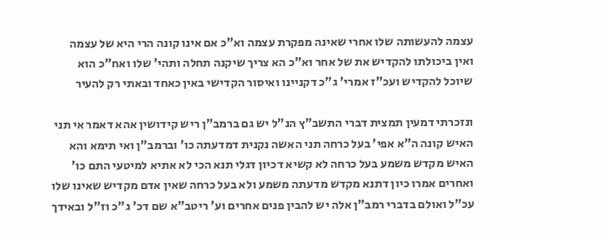עצמה להעשותה שלו אחרי שאינה מפקרת עצמה וא"כ אם אינו קונה הרי היא של עצמה ואין ביכולתו להקדיש את של אחר וא"כ הא צריך שיקנה תחלה ותהי' שלו ואח"כ הוא שיוכל להקדיש ועכ"ז אמרי' ג"כ דקניינו ואיסור הקדישי באין כאחד ובאתי רק להעיר

ונזכרתי דמעין תמצית דברי התשב"ץ הנ"ל יש גם ברמב"ן ריש קידושין אהא דאמר אי תני האיש קונה ה"א אפי' בעל כרחה תני האשה נקנית דמדעתה כו' וברמב"ן ואי תימא והא האיש מקדש משמע בעל כרחה לא קשיא דכיון דגלי תנא הכי לא אתיא למיטעי התם כו' ואחרים אמרו כיון דתנא מקדש מדעתה משמע ולא בעל כרחה שאין אדם מקדיש שאינו שלו עכ"ל ואולם בדברי רמב"ן אלה יש להבין פנים אחרים וע' ריטב"א שם דכ' ג"כ וז"ל ובאידך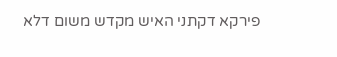פירקא דקתני האיש מקדש משום דלא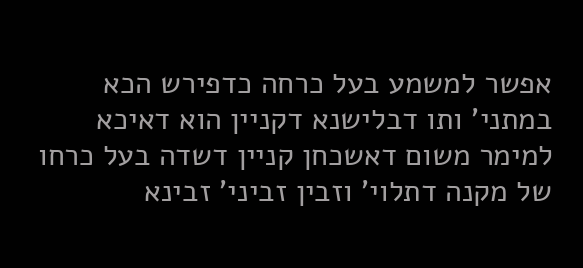אפשר למשמע בעל כרחה כדפירש הכא במתני' ותו דבלישנא דקניין הוא דאיכא למימר משום דאשכחן קניין דשדה בעל כרחו של מקנה דתלוי' וזבין זביני' זבינא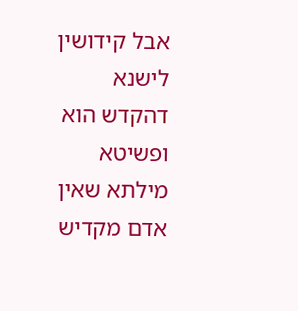אבל קידושין לישנא דהקדש הוא ופשיטא מילתא שאין אדם מקדיש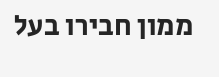ממון חבירו בעל